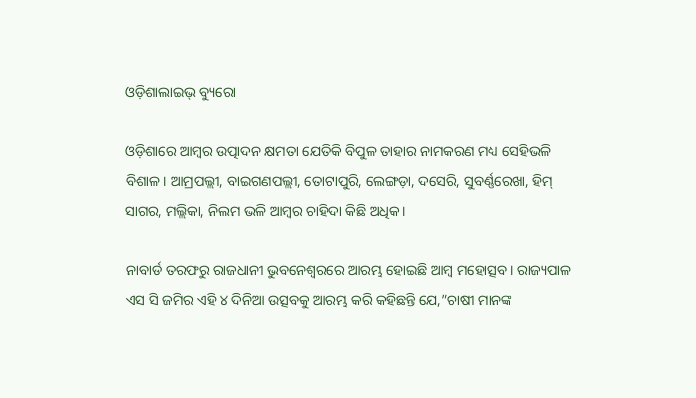ଓଡ଼ିଶାଲାଇଭ୍‍ ବ୍ୟୁରୋ

ଓଡ଼ିଶାରେ ଆମ୍ବର ଉତ୍ପାଦନ କ୍ଷମତା ଯେତିକି ବିପୁଳ ତାହାର ନାମକରଣ ମଧ୍ୟ ସେହିଭଳି ବିଶାଳ। ଆମ୍ରପଲ୍ଲୀ, ବାଇଗଣପଲ୍ଲୀ, ତୋଟାପୁରି, ଲେଙ୍ଗଡ଼ା, ଦସେରି, ସୁବର୍ଣ୍ଣରେଖା, ହିମ୍ ସାଗର, ମଲ୍ଲିକା, ନିଲମ ଭଳି ଆମ୍ବର ଚାହିଦା କିଛି ଅଧିକ।

ନାବାର୍ଡ ତରଫରୁ ରାଜଧାନୀ ଭୁବନେଶ୍ୱରରେ ଆରମ୍ଭ ହୋଇଛି ଆମ୍ବ ମହୋତ୍ସବ। ରାଜ୍ୟପାଳ ଏସ ସି ଜମିର ଏହି ୪ ଦିନିଆ ଉତ୍ସବକୁ ଆରମ୍ଭ କରି କହିଛନ୍ତି ଯେ,”ଚାଷୀ ମାନଙ୍କ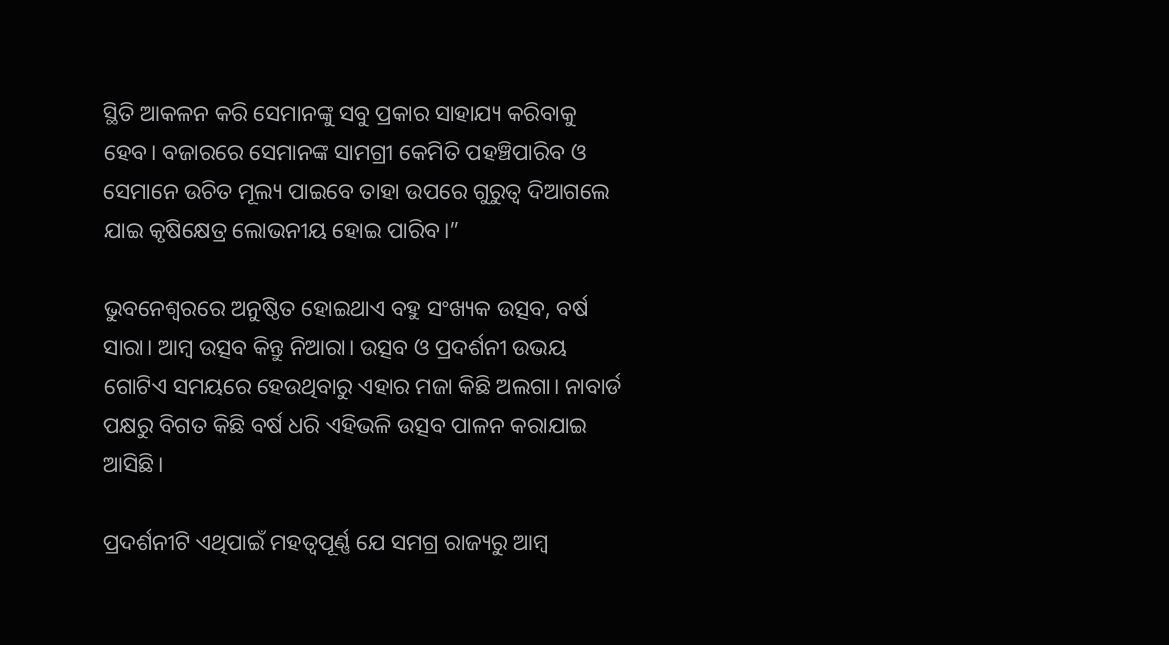ସ୍ଥିତି ଆକଳନ କରି ସେମାନଙ୍କୁ ସବୁ ପ୍ରକାର ସାହାଯ୍ୟ କରିବାକୁ ହେବ। ବଜାରରେ ସେମାନଙ୍କ ସାମଗ୍ରୀ କେମିତି ପହଞ୍ଚିପାରିବ ଓ ସେମାନେ ଉଚିତ ମୂଲ୍ୟ ପାଇବେ ତାହା ଉପରେ ଗୁରୁତ୍ୱ ଦିଆଗଲେ ଯାଇ କୃଷିକ୍ଷେତ୍ର ଲୋଭନୀୟ ହୋଇ ପାରିବ।”

ଭୁବନେଶ୍ୱରରେ ଅନୁଷ୍ଠିତ ହୋଇଥାଏ ବହୁ ସଂଖ୍ୟକ ଉତ୍ସବ, ବର୍ଷ ସାରା। ଆମ୍ବ ଉତ୍ସବ କିନ୍ତୁ ନିଆରା। ଉତ୍ସବ ଓ ପ୍ରଦର୍ଶନୀ ଉଭୟ ଗୋଟିଏ ସମୟରେ ହେଉଥିବାରୁ ଏହାର ମଜା କିଛି ଅଲଗା। ନାବାର୍ଡ ପକ୍ଷରୁ ବିଗତ କିଛି ବର୍ଷ ଧରି ଏହିଭଳି ଉତ୍ସବ ପାଳନ କରାଯାଇ ଆସିଛି।

ପ୍ରଦର୍ଶନୀଟି ଏଥିପାଇଁ ମହତ୍ଵପୂର୍ଣ୍ଣ ଯେ ସମଗ୍ର ରାଜ୍ୟରୁ ଆମ୍ବ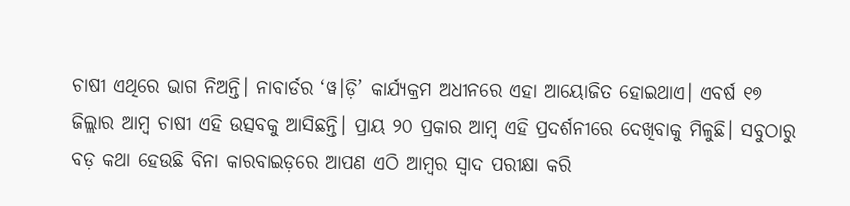ଚାଷୀ ଏଥିରେ ଭାଗ ନିଅନ୍ତି। ନାବାର୍ଡର ‘ୱ।ଡ଼ି’ କାର୍ଯ୍ୟକ୍ରମ ଅଧୀନରେ ଏହା ଆୟୋଜିତ ହୋଇଥାଏ। ଏବର୍ଷ ୧୭ ଜିଲ୍ଲାର ଆମ୍ବ ଚାଷୀ ଏହି ଉତ୍ସବକୁ ଆସିଛନ୍ତି। ପ୍ରାୟ ୨୦ ପ୍ରକାର ଆମ୍ବ ଏହି ପ୍ରଦର୍ଶନୀରେ ଦେଖିବାକୁ ମିଳୁଛି। ସବୁଠାରୁ ବଡ଼ କଥା ହେଉଛି ବିନା କାରବାଇଡ଼ରେ ଆପଣ ଏଠି ଆମ୍ବର ସ୍ୱାଦ ପରୀକ୍ଷା କରି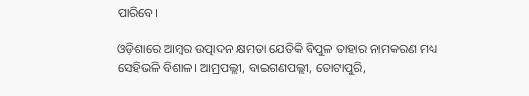ପାରିବେ।

ଓଡ଼ିଶାରେ ଆମ୍ବର ଉତ୍ପାଦନ କ୍ଷମତା ଯେତିକି ବିପୁଳ ତାହାର ନାମକରଣ ମଧ୍ୟ ସେହିଭଳି ବିଶାଳ। ଆମ୍ରପଲ୍ଲୀ, ବାଇଗଣପଲ୍ଲୀ, ତୋଟାପୁରି,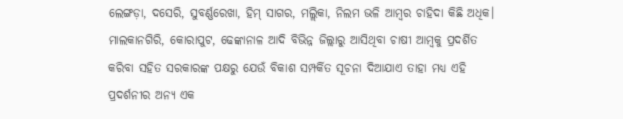ଲେଙ୍ଗଡ଼ା, ଦସେରି, ସୁବର୍ଣ୍ଣରେଖା, ହିମ୍ ସାଗର, ମଲ୍ଲିକା, ନିଲମ ଭଳି ଆମ୍ବର ଚାହିଦା କିଛି ଅଧିକ। ମାଲକାନଗିରି, କୋରାପୁଟ, ଢେଙ୍କାନାଳ ଆଦି ବିଭିନ୍ନ ଜିଲ୍ଲାରୁ ଆସିଥିବା ଚାଷୀ ଆମ୍ବକୁ ପ୍ରଦର୍ଶିତ କରିବା ସହିତ ସରକାରଙ୍କ ପକ୍ଷରୁ ଯେଉଁ ବିକାଶ ସମ୍ପର୍କିତ ସୂଚନା ଦିଆଯାଏ ତାହା ମଧ୍ୟ ଏହି ପ୍ରଦର୍ଶନୀର ଅନ୍ୟ ଏକ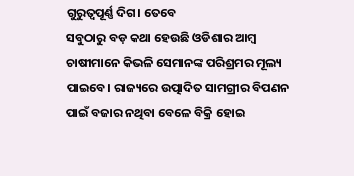ଗୁରୁତ୍ୱପୂର୍ଣ୍ଣ ଦିଗ। ତେବେ
ସବୁଠାରୁ ବଡ଼ କଥା ହେଉଛି ଓଡିଶାର ଆମ୍ବ ଚାଷୀମାନେ କିଭଳି ସେମାନଙ୍କ ପରିଶ୍ରମର ମୂଲ୍ୟ ପାଇବେ। ରାଜ୍ୟରେ ଉତ୍ପାଦିତ ସାମଗ୍ରୀର ବିପଣନ ପାଇଁ ବଜାର ନଥିବା ବେଳେ ବିକ୍ରି ହୋଇ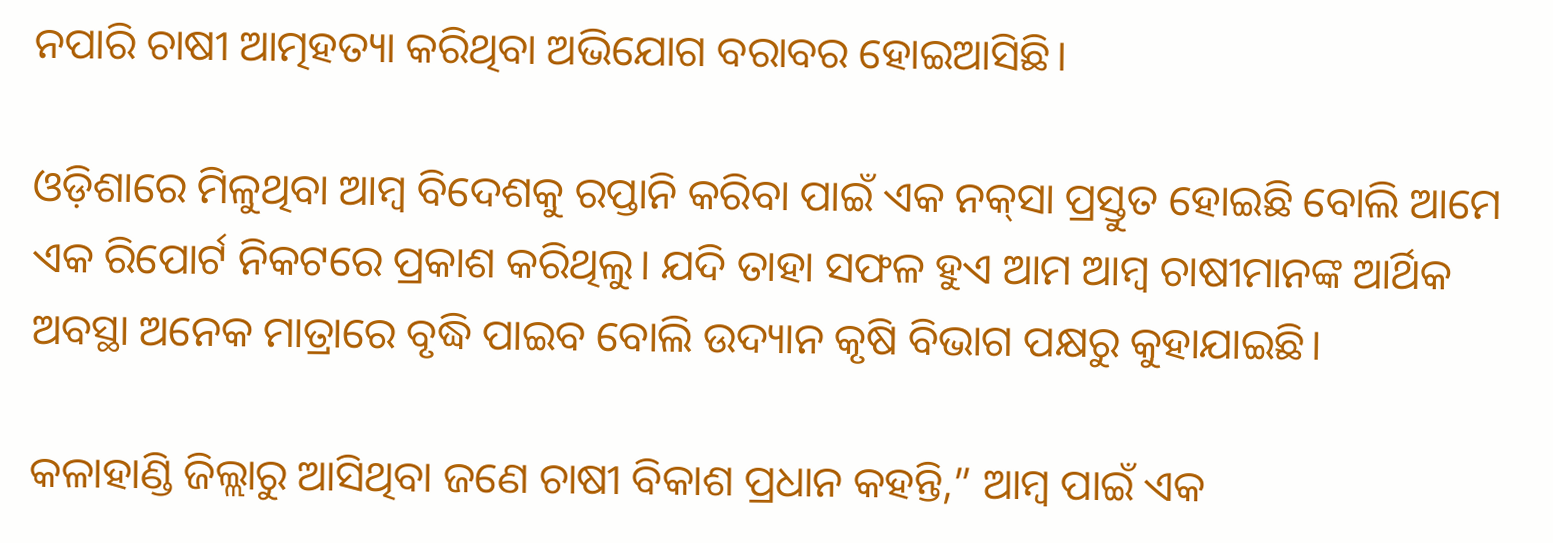ନପାରି ଚାଷୀ ଆତ୍ମହତ୍ୟା କରିଥିବା ଅଭିଯୋଗ ବରାବର ହୋଇଆସିଛି।

ଓଡ଼ିଶାରେ ମିଳୁଥିବା ଆମ୍ବ ବିଦେଶକୁ ରପ୍ତାନି କରିବା ପାଇଁ ଏକ ନକ୍‌ସା ପ୍ରସ୍ତୁତ ହୋଇଛି ବୋଲି ଆମେ ଏକ ରିପୋର୍ଟ ନିକଟରେ ପ୍ରକାଶ କରିଥିଲୁ। ଯଦି ତାହା ସଫଳ ହୁଏ ଆମ ଆମ୍ବ ଚାଷୀମାନଙ୍କ ଆର୍ଥିକ ଅବସ୍ଥା ଅନେକ ମାତ୍ରାରେ ବୃଦ୍ଧି ପାଇବ ବୋଲି ଉଦ୍ୟାନ କୃଷି ବିଭାଗ ପକ୍ଷରୁ କୁହାଯାଇଛି।

କଳାହାଣ୍ଡି ଜିଲ୍ଲାରୁ ଆସିଥିବା ଜଣେ ଚାଷୀ ବିକାଶ ପ୍ରଧାନ କହନ୍ତି,” ଆମ୍ବ ପାଇଁ ଏକ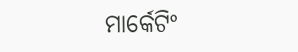ମାର୍କେଟିଂ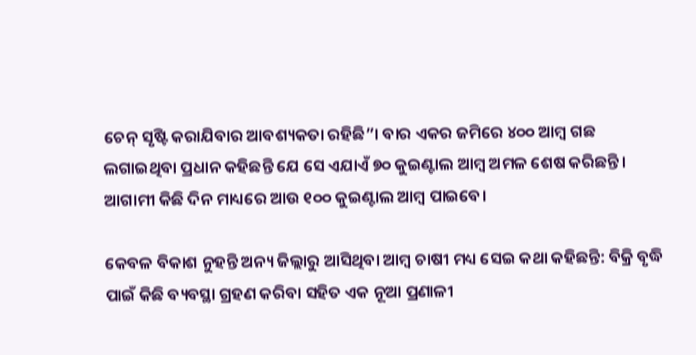ଚେନ୍‌ ସୃଷ୍ଟି କରାଯିବାର ଆବଶ୍ୟକତା ରହିଛି”। ବାର ଏକର ଜମିରେ ୪୦୦ ଆମ୍ବ ଗଛ ଲଗାଇଥିବା ପ୍ରଧାନ କହିଛନ୍ତି ଯେ ସେ ଏଯାଏଁ ୭୦ କୁଇଣ୍ଟାଲ ଆମ୍ବ ଅମଳ ଶେଷ କରିଛନ୍ତି। ଆଗାମୀ କିଛି ଦିନ ମାଧ୍ୟରେ ଆଉ ୧୦୦ କୁଇଣ୍ଟାଲ ଆମ୍ବ ପାଇବେ।

କେବଳ ବିକାଶ ନୁହନ୍ତି ଅନ୍ୟ ଜିଲ୍ଲାରୁ ଆସିଥିବା ଆମ୍ବ ଚାଷୀ ମଧ୍ୟ ସେଇ କଥା କହିଛନ୍ତି: ବିକ୍ରି ବୃଦ୍ଧି ପାଇଁ କିଛି ବ୍ୟବସ୍ଥା ଗ୍ରହଣ କରିବା ସହିତ ଏକ ନୂଆ ପ୍ରଣାଳୀ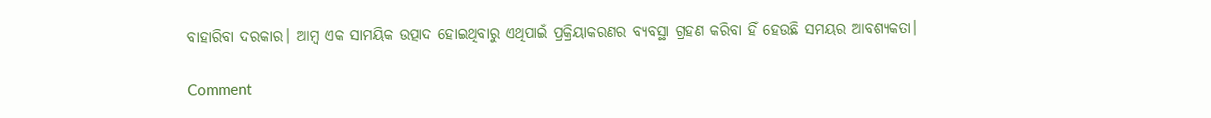ବାହାରିବା ଦରକାର। ଆମ୍ବ ଏକ ସାମୟିକ ଉତ୍ପାଦ ହୋଇଥିବାରୁ ଏଥିପାଇଁ ପ୍ରକ୍ରିୟାକରଣର ବ୍ୟବସ୍ଥା ଗ୍ରହଣ କରିବା ହିଁ ହେଉଛି ସମୟର ଆବଶ୍ୟକତା।

Comment